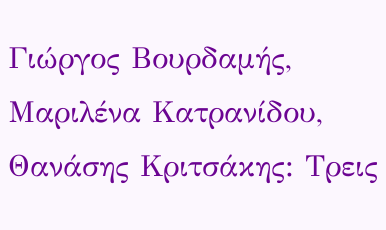Γιώργος Βουρδαμής, Μαριλένα Κατρανίδου, Θανάσης Κριτσάκης: Τρεις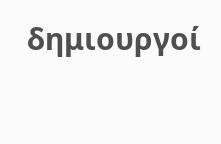δημιουργοί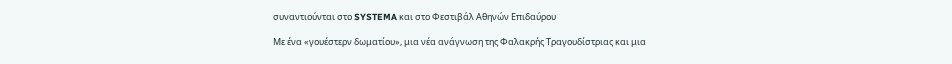συναντιούνται στο SYSTEMA και στο Φεστιβάλ Αθηνών Επιδαύρου

Με ένα «γουέστερν δωματίου», μια νέα ανάγνωση της Φαλακρής Τραγουδίστριας και μια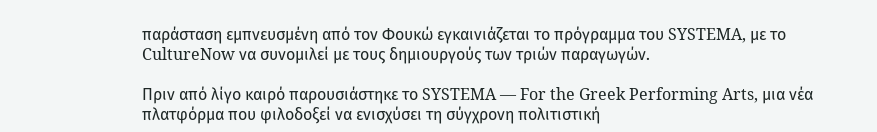παράσταση εμπνευσμένη από τον Φουκώ εγκαινιάζεται το πρόγραμμα του SYSTEMA, με το CultureNow να συνομιλεί με τους δημιουργούς των τριών παραγωγών.

Πριν από λίγο καιρό παρουσιάστηκε το SYSTEMA — For the Greek Performing Arts, μια νέα πλατφόρμα που φιλοδοξεί να ενισχύσει τη σύγχρονη πολιτιστική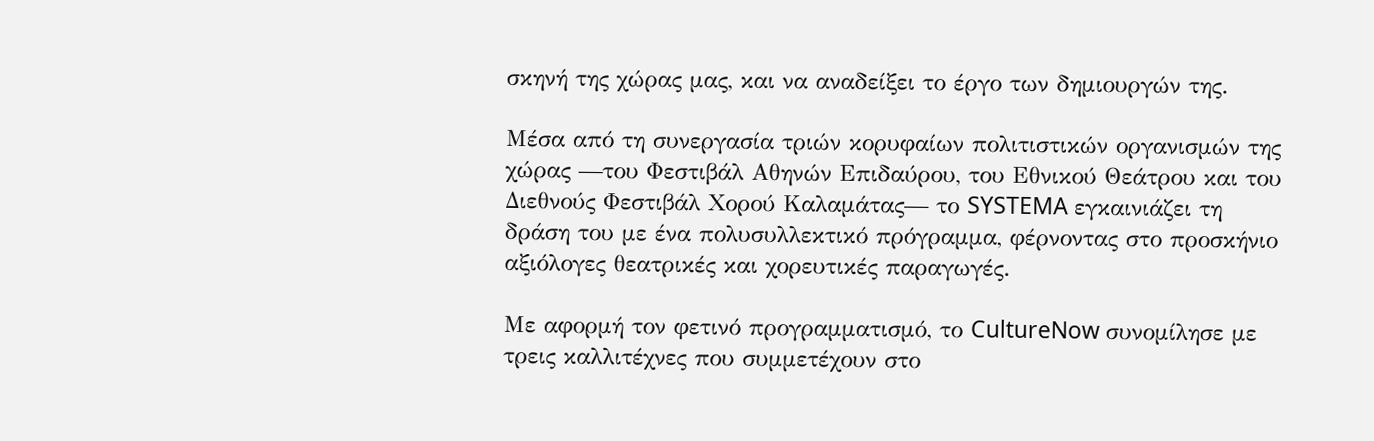σκηνή της χώρας μας, και να αναδείξει το έργο των δημιουργών της.

Μέσα από τη συνεργασία τριών κορυφαίων πολιτιστικών οργανισμών της χώρας —του Φεστιβάλ Αθηνών Επιδαύρου, του Εθνικού Θεάτρου και του Διεθνούς Φεστιβάλ Χορού Καλαμάτας— το SYSTEMA εγκαινιάζει τη δράση του με ένα πολυσυλλεκτικό πρόγραμμα, φέρνοντας στο προσκήνιο αξιόλογες θεατρικές και χορευτικές παραγωγές.

Με αφορμή τον φετινό προγραμματισμό, το CultureNow συνομίλησε με τρεις καλλιτέχνες που συμμετέχουν στο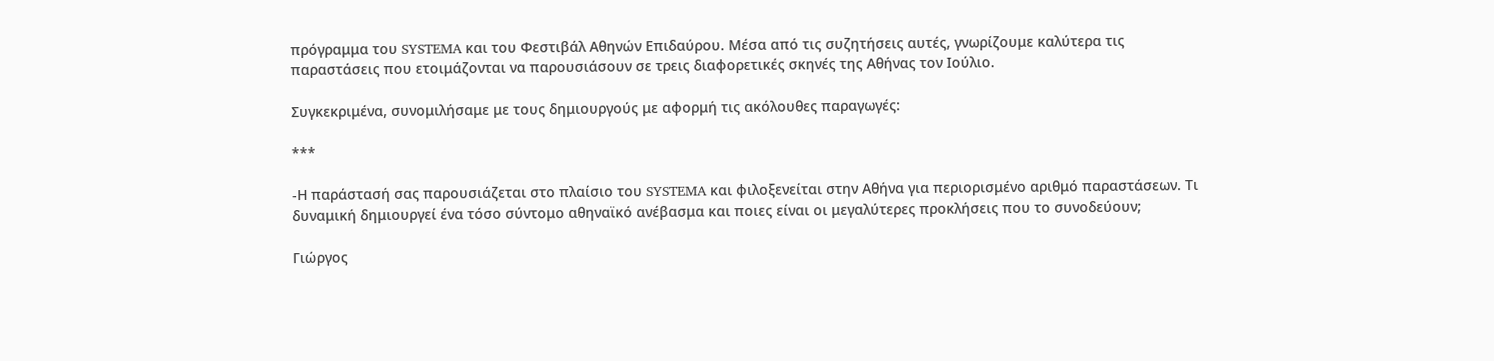πρόγραμμα του SYSTEMA και του Φεστιβάλ Αθηνών Επιδαύρου. Μέσα από τις συζητήσεις αυτές, γνωρίζουμε καλύτερα τις παραστάσεις που ετοιμάζονται να παρουσιάσουν σε τρεις διαφορετικές σκηνές της Αθήνας τον Ιούλιο.

Συγκεκριμένα, συνομιλήσαμε με τους δημιουργούς με αφορμή τις ακόλουθες παραγωγές:

***

-Η παράστασή σας παρουσιάζεται στο πλαίσιο του SYSTEMA και φιλοξενείται στην Αθήνα για περιορισμένο αριθμό παραστάσεων. Τι δυναμική δημιουργεί ένα τόσο σύντομο αθηναϊκό ανέβασμα και ποιες είναι οι μεγαλύτερες προκλήσεις που το συνοδεύουν;

Γιώργος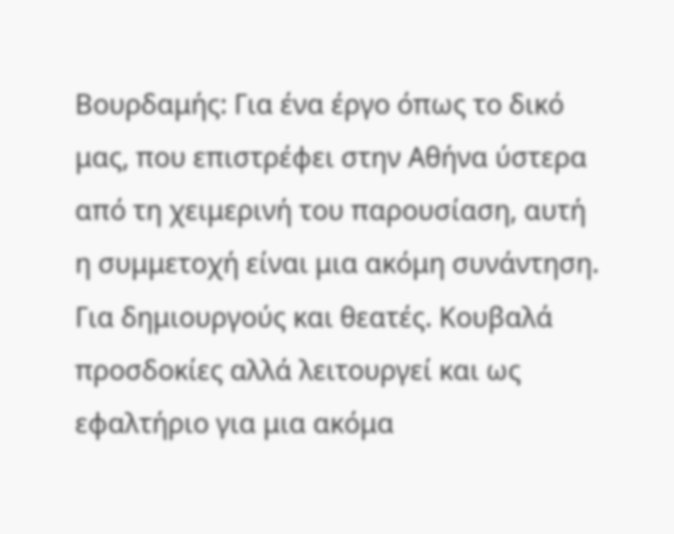Βουρδαμής: Για ένα έργο όπως το δικό μας, που επιστρέφει στην Αθήνα ύστερα από τη χειμερινή του παρουσίαση, αυτή η συμμετοχή είναι μια ακόμη συνάντηση. Για δημιουργούς και θεατές. Κουβαλά προσδοκίες αλλά λειτουργεί και ως εφαλτήριο για μια ακόμα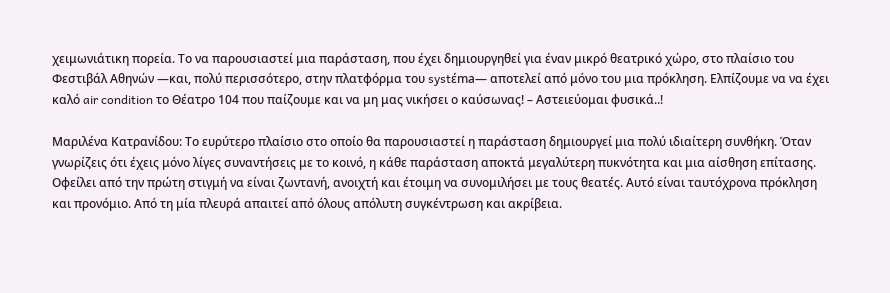χειμωνιάτικη πορεία. Το να παρουσιαστεί μια παράσταση, που έχει δημιουργηθεί για έναν μικρό θεατρικό χώρο, στο πλαίσιο του Φεστιβάλ Αθηνών —και, πολύ περισσότερο, στην πλατφόρμα του systέma— αποτελεί από μόνο του μια πρόκληση. Ελπίζουμε να να έχει καλό air condition το Θέατρο 104 που παίζουμε και να μη μας νικήσει ο καύσωνας! – Αστειεύομαι φυσικά..!

Μαριλένα Κατρανίδου: Το ευρύτερο πλαίσιο στο οποίο θα παρουσιαστεί η παράσταση δημιουργεί μια πολύ ιδιαίτερη συνθήκη. Όταν γνωρίζεις ότι έχεις μόνο λίγες συναντήσεις με το κοινό, η κάθε παράσταση αποκτά μεγαλύτερη πυκνότητα και μια αίσθηση επίτασης. Οφείλει από την πρώτη στιγμή να είναι ζωντανή, ανοιχτή και έτοιμη να συνομιλήσει με τους θεατές. Αυτό είναι ταυτόχρονα πρόκληση και προνόμιο. Από τη μία πλευρά απαιτεί από όλους απόλυτη συγκέντρωση και ακρίβεια.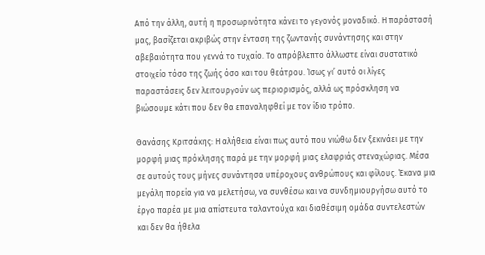Από την άλλη, αυτή η προσωρινότητα κάνει το γεγονός μοναδικό. Η παράστασή μας, βασίζεται ακριβώς στην ένταση της ζωντανής συνάντησης και στην αβεβαιότητα που γεννά το τυχαίο. Το απρόβλεπτο άλλωστε είναι συστατικό στοιχείο τόσο της ζωής όσο και του θεάτρου. Ίσως γι’ αυτό οι λίγες παραστάσεις δεν λειτουργούν ως περιορισμός, αλλά ως πρόσκληση να βιώσουμε κάτι που δεν θα επαναληφθεί με τον ίδιο τρόπο.

Θανάσης Κριτσάκης: Η αλήθεια είναι πως αυτό που νιώθω δεν ξεκινάει με την μορφή μιας πρόκλησης παρά με την μορφή μιας ελαφριάς στεναχώριας. Μέσα σε αυτούς τους μήνες συνάντησα υπέροχους ανθρώπους και φίλους. Έκανα μια μεγάλη πορεία για να μελετήσω, να συνθέσω και να συνδημιουργήσω αυτό το έργο παρέα με μια απίστευτα ταλαντούχα και διαθέσιμη ομάδα συντελεστών και δεν θα ήθελα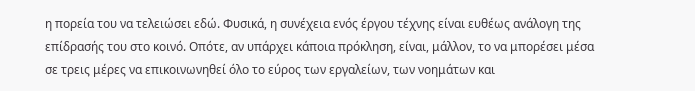η πορεία του να τελειώσει εδώ. Φυσικά, η συνέχεια ενός έργου τέχνης είναι ευθέως ανάλογη της επίδρασής του στο κοινό. Οπότε, αν υπάρχει κάποια πρόκληση, είναι, μάλλον, το να μπορέσει μέσα σε τρεις μέρες να επικοινωνηθεί όλο το εύρος των εργαλείων, των νοημάτων και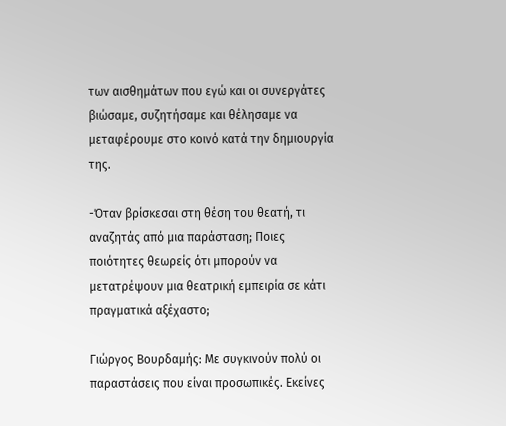των αισθημάτων που εγώ και οι συνεργάτες βιώσαμε, συζητήσαμε και θέλησαμε να μεταφέρουμε στο κοινό κατά την δημιουργία της.

-Όταν βρίσκεσαι στη θέση του θεατή, τι αναζητάς από μια παράσταση; Ποιες ποιότητες θεωρείς ότι μπορούν να μετατρέψουν μια θεατρική εμπειρία σε κάτι πραγματικά αξέχαστο;

Γιώργος Βουρδαμής: Με συγκινούν πολύ οι παραστάσεις που είναι προσωπικές. Εκείνες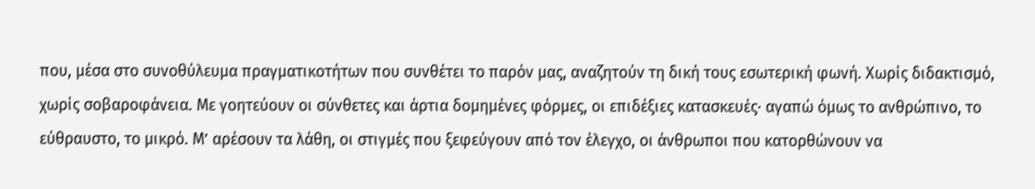που, μέσα στο συνοθύλευμα πραγματικοτήτων που συνθέτει το παρόν μας, αναζητούν τη δική τους εσωτερική φωνή. Χωρίς διδακτισμό, χωρίς σοβαροφάνεια. Με γοητεύουν οι σύνθετες και άρτια δομημένες φόρμες, οι επιδέξιες κατασκευές· αγαπώ όμως το ανθρώπινο, το εύθραυστο, το μικρό. Μ’ αρέσουν τα λάθη, οι στιγμές που ξεφεύγουν από τον έλεγχο, οι άνθρωποι που κατορθώνουν να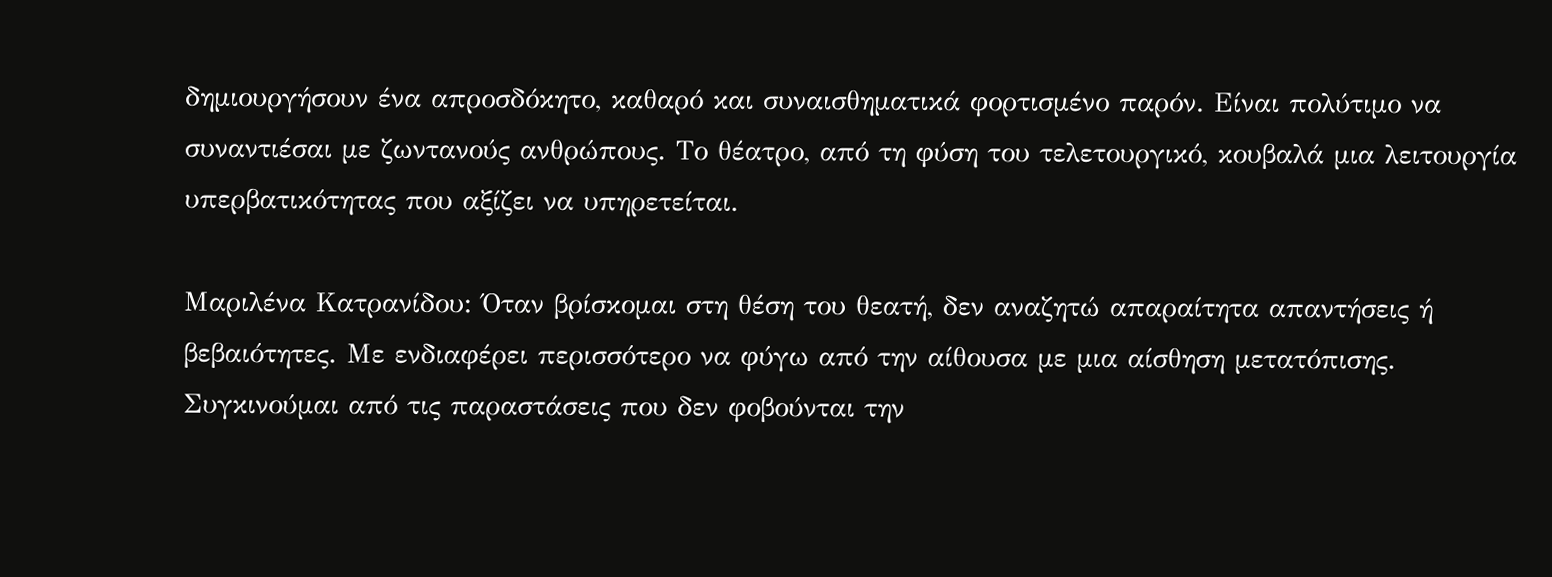δημιουργήσουν ένα απροσδόκητο, καθαρό και συναισθηματικά φορτισμένο παρόν. Είναι πολύτιμο να συναντιέσαι με ζωντανούς ανθρώπους. Το θέατρο, από τη φύση του τελετουργικό, κουβαλά μια λειτουργία υπερβατικότητας που αξίζει να υπηρετείται.

Μαριλένα Κατρανίδου: Όταν βρίσκομαι στη θέση του θεατή, δεν αναζητώ απαραίτητα απαντήσεις ή βεβαιότητες. Με ενδιαφέρει περισσότερο να φύγω από την αίθουσα με μια αίσθηση μετατόπισης. Συγκινούμαι από τις παραστάσεις που δεν φοβούνται την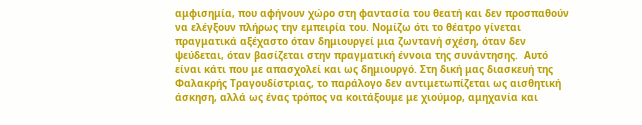αμφισημία, που αφήνουν χώρο στη φαντασία του θεατή και δεν προσπαθούν να ελέγξουν πλήρως την εμπειρία του. Νομίζω ότι το θέατρο γίνεται πραγματικά αξέχαστο όταν δημιουργεί μια ζωντανή σχέση, όταν δεν ψεύδεται, όταν βασίζεται στην πραγματική έννοια της συνάντησης.  Αυτό είναι κάτι που με απασχολεί και ως δημιουργό. Στη δική μας διασκευή της Φαλακρής Τραγουδίστριας, το παράλογο δεν αντιμετωπίζεται ως αισθητική άσκηση, αλλά ως ένας τρόπος να κοιτάξουμε με χιούμορ, αμηχανία και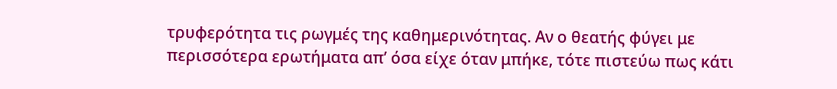τρυφερότητα τις ρωγμές της καθημερινότητας. Αν ο θεατής φύγει με περισσότερα ερωτήματα απ’ όσα είχε όταν μπήκε, τότε πιστεύω πως κάτι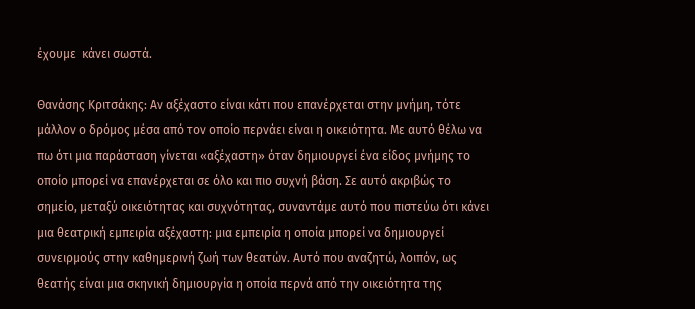έχουμε  κάνει σωστά.

Θανάσης Κριτσάκης: Αν αξέχαστο είναι κάτι που επανέρχεται στην μνήμη, τότε μάλλον ο δρόμος μέσα από τον οποίο περνάει είναι η οικειότητα. Με αυτό θέλω να πω ότι μια παράσταση γίνεται «αξέχαστη» όταν δημιουργεί ένα είδος μνήμης το οποίο μπορεί να επανέρχεται σε όλο και πιο συχνή βάση. Σε αυτό ακριβώς το σημείο, μεταξύ οικειότητας και συχνότητας, συναντάμε αυτό που πιστεύω ότι κάνει μια θεατρική εμπειρία αξέχαστη: μια εμπειρία η οποία μπορεί να δημιουργεί συνειρμούς στην καθημερινή ζωή των θεατών. Αυτό που αναζητώ, λοιπόν, ως θεατής είναι μια σκηνική δημιουργία η οποία περνά από την οικειότητα της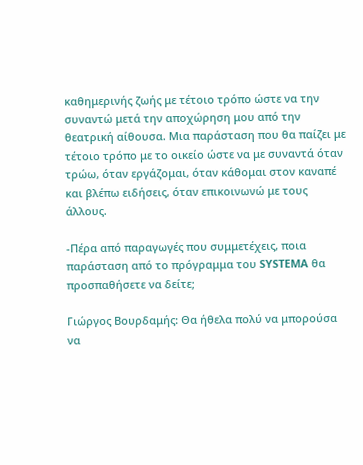καθημερινής ζωής με τέτοιο τρόπο ώστε να την συναντώ μετά την αποχώρηση μου από την θεατρική αίθουσα. Μια παράσταση που θα παίζει με τέτοιο τρόπο με το οικείο ώστε να με συναντά όταν τρώω, όταν εργάζομαι, όταν κάθομαι στον καναπέ και βλέπω ειδήσεις, όταν επικοινωνώ με τους άλλους.

-Πέρα από παραγωγές που συμμετέχεις, ποια παράσταση από το πρόγραμμα του SYSTEMA θα προσπαθήσετε να δείτε;

Γιώργος Βουρδαμής: Θα ήθελα πολύ να μπορούσα να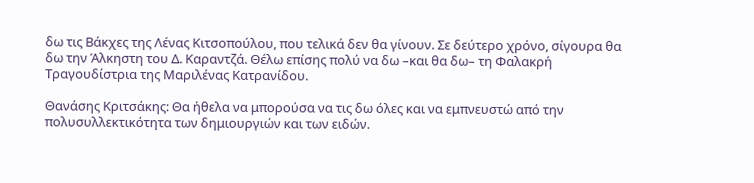δω τις Βάκχες της Λένας Κιτσοπούλου, που τελικά δεν θα γίνουν. Σε δεύτερο χρόνο, σίγουρα θα δω την Άλκηστη του Δ. Καραντζά. Θέλω επίσης πολύ να δω –και θα δω– τη Φαλακρή Τραγουδίστρια της Μαριλένας Κατρανίδου.

Θανάσης Κριτσάκης: Θα ήθελα να μπορούσα να τις δω όλες και να εμπνευστώ από την πολυσυλλεκτικότητα των δημιουργιών και των ειδών.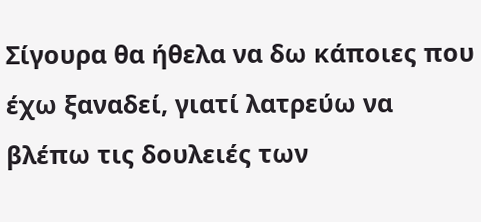Σίγουρα θα ήθελα να δω κάποιες που έχω ξαναδεί, γιατί λατρεύω να βλέπω τις δουλειές των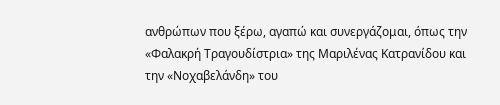ανθρώπων που ξέρω, αγαπώ και συνεργάζομαι, όπως την «Φαλακρή Τραγουδίστρια» της Μαριλένας Κατρανίδου και την «Νοχαβελάνδη» του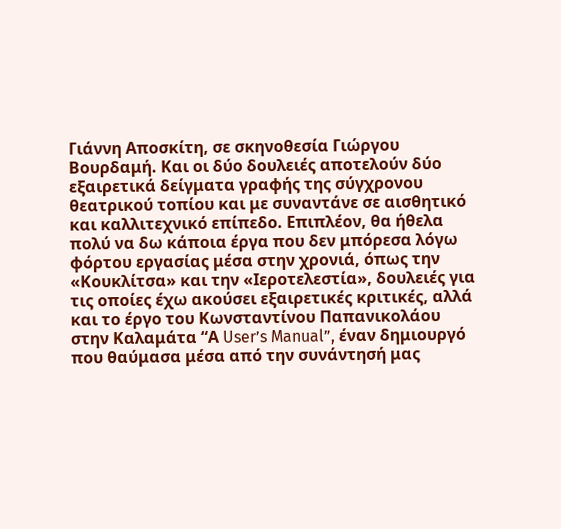Γιάννη Αποσκίτη, σε σκηνοθεσία Γιώργου Βουρδαμή. Και οι δύο δουλειές αποτελούν δύο εξαιρετικά δείγματα γραφής της σύγχρονου θεατρικού τοπίου και με συναντάνε σε αισθητικό και καλλιτεχνικό επίπεδο. Επιπλέον, θα ήθελα πολύ να δω κάποια έργα που δεν μπόρεσα λόγω φόρτου εργασίας μέσα στην χρονιά, όπως την «Κουκλίτσα» και την «Ιεροτελεστία», δουλειές για τις οποίες έχω ακούσει εξαιρετικές κριτικές, αλλά και το έργο του Κωνσταντίνου Παπανικολάου στην Καλαμάτα “Α User’s Manual”, έναν δημιουργό που θαύμασα μέσα από την συνάντησή μας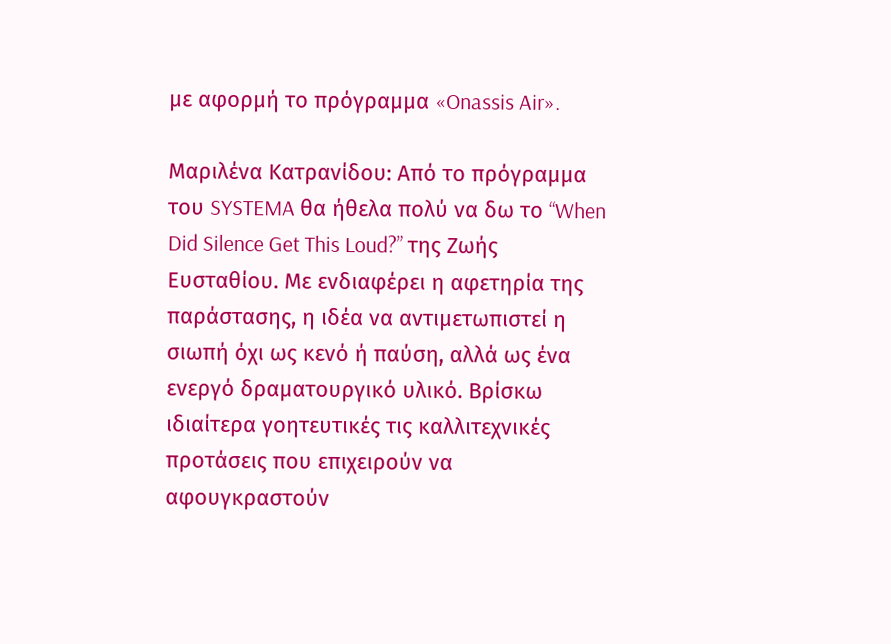με αφορμή το πρόγραμμα «Onassis Air».

Μαριλένα Κατρανίδου: Από το πρόγραμμα του SYSTEMA θα ήθελα πολύ να δω το “When Did Silence Get This Loud?” της Ζωής Ευσταθίου. Με ενδιαφέρει η αφετηρία της παράστασης, η ιδέα να αντιμετωπιστεί η σιωπή όχι ως κενό ή παύση, αλλά ως ένα ενεργό δραματουργικό υλικό. Βρίσκω ιδιαίτερα γοητευτικές τις καλλιτεχνικές προτάσεις που επιχειρούν να αφουγκραστούν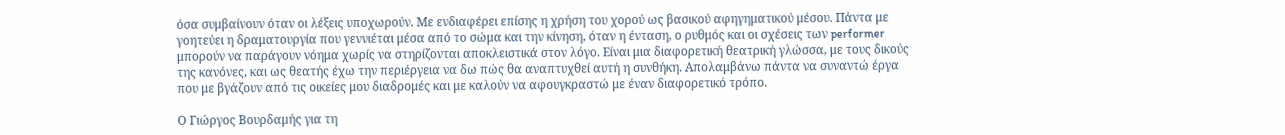όσα συμβαίνουν όταν οι λέξεις υποχωρούν. Με ενδιαφέρει επίσης η χρήση του χορού ως βασικού αφηγηματικού μέσου. Πάντα με γοητεύει η δραματουργία που γεννιέται μέσα από το σώμα και την κίνηση, όταν η ένταση, ο ρυθμός και οι σχέσεις των performer μπορούν να παράγουν νόημα χωρίς να στηρίζονται αποκλειστικά στον λόγο. Είναι μια διαφορετική θεατρική γλώσσα, με τους δικούς της κανόνες, και ως θεατής έχω την περιέργεια να δω πώς θα αναπτυχθεί αυτή η συνθήκη. Απολαμβάνω πάντα να συναντώ έργα που με βγάζουν από τις οικείες μου διαδρομές και με καλούν να αφουγκραστώ με έναν διαφορετικό τρόπο.

Ο Γιώργος Βουρδαμής για τη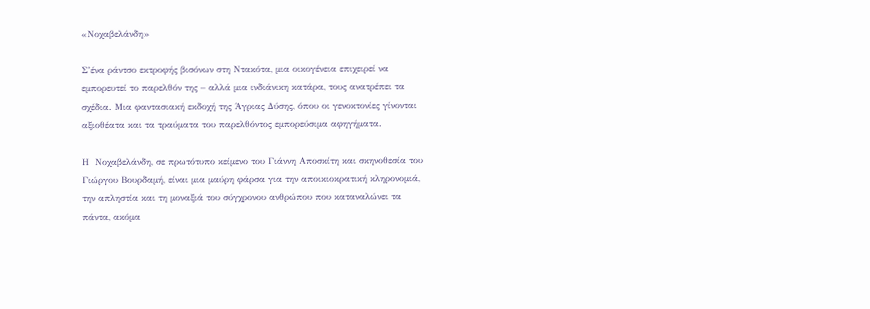«Νοχαβελάνδη»

Σ’ένα ράντσο εκτροφής βισόνων στη Ντακότα, μια οικογένεια επιχειρεί να εμπορευτεί το παρελθόν της – αλλά μια ινδιάνικη κατάρα, τους ανατρέπει τα σχέδια. Μια φαντασιακή εκδοχή της Άγριας Δύσης, όπου οι γενοκτονίες γίνονται αξιοθέατα και τα τραύματα του παρελθόντος εμπορεύσιμα αφηγήματα.

Η  Νοχαβελάνδη, σε πρωτότυπο κείμενο του Γιάννη Αποσκίτη και σκηνοθεσία του Γιώργου Βουρδαμή, είναι μια μαύρη φάρσα για την αποικιοκρατική κληρονομιά, την απληστία και τη μοναξιά του σύγχρονου ανθρώπου που καταναλώνει τα πάντα, ακόμα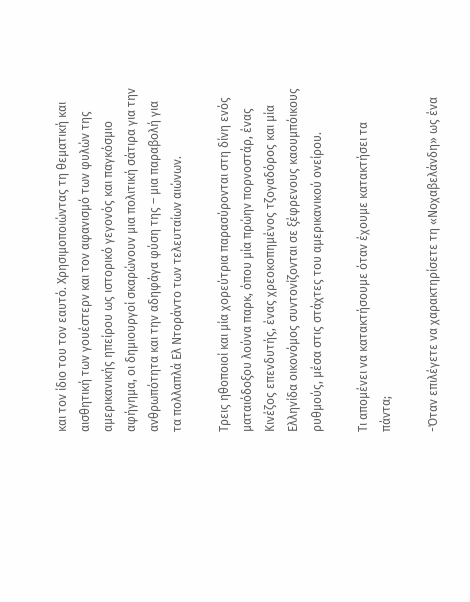και τον ίδιο του τον εαυτό. Χρησιμοποιώντας τη θεματική και αισθητική των γουέστερν και τον αφανισμό των φυλών της αμερικανικής ηπείρου ως ιστορικό γεγονός και παγκόσμιο αφήγημα, οι δημιουργοί σκαρώνουν μια πολιτική σάτιρα για την ανθρωπότητα και την αδηφάγα φύση της – μια παραβολή για τα πολλαπλά Ελ Ντοράντο των τελευταίων αιώνων.

Τρεις ηθοποιοί και μία χορεύτρια παρασύρονται στη δίνη ενός ματαιόδοξου λούνα παρκ, όπου μία πρώην πορνοστάρ, ένας Κινέζος επενδυτής, ένας χρεοκοπημένος τζογαδόρος και μία Ελληνίδα οικονόμος συντονίζονται σε ξέφρενους καουμπόικους ρυθμούς, μέσα στις στάχτες του αμερικανικού ονείρου.

Τι απομένει να κατακτήσουμε όταν έχουμε κατακτήσει τα πάντα;

-Όταν επιλέγετε να χαρακτηρίσετε τη «Νοχαβελάνδη» ως ένα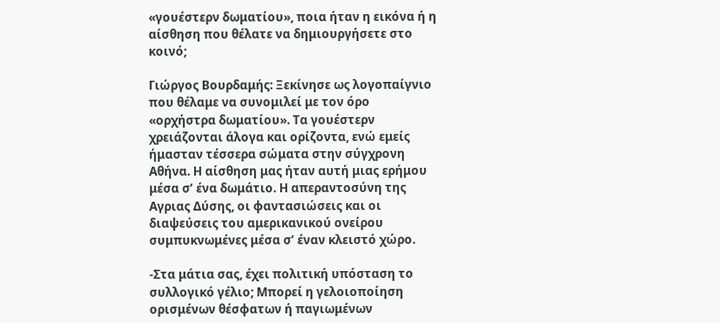«γουέστερν δωματίου», ποια ήταν η εικόνα ή η αίσθηση που θέλατε να δημιουργήσετε στο κοινό;

Γιώργος Βουρδαμής: Ξεκίνησε ως λογοπαίγνιο που θέλαμε να συνομιλεί με τον όρο «ορχήστρα δωματίου». Τα γουέστερν χρειάζονται άλογα και ορίζοντα, ενώ εμείς ήμασταν τέσσερα σώματα στην σύγχρονη Αθήνα. Η αίσθηση μας ήταν αυτή μιας ερήμου μέσα σ’ ένα δωμάτιο. Η απεραντοσύνη της Αγριας Δύσης, οι φαντασιώσεις και οι διαψεύσεις του αμερικανικού ονείρου συμπυκνωμένες μέσα σ’ έναν κλειστό χώρο.

-Στα μάτια σας, έχει πολιτική υπόσταση το συλλογικό γέλιο; Μπορεί η γελοιοποίηση ορισμένων θέσφατων ή παγιωμένων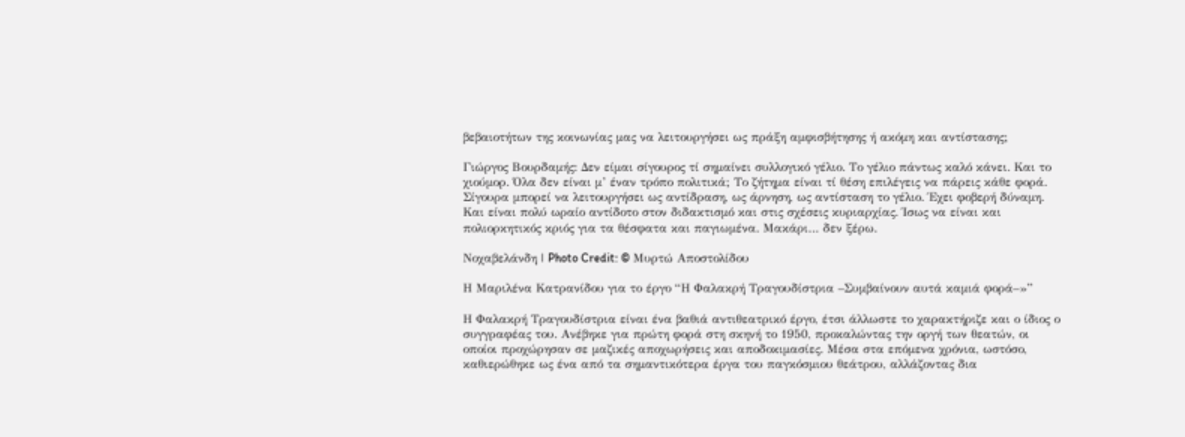βεβαιοτήτων της κοινωνίας μας να λειτουργήσει ως πράξη αμφισβήτησης ή ακόμη και αντίστασης;

Γιώργος Βουρδαμής: Δεν είμαι σίγουρος τί σημαίνει συλλογικό γέλιο. Το γέλιο πάντως καλό κάνει. Και το χιούμορ. Όλα δεν είναι μ’ έναν τρόπο πολιτικά; Το ζήτημα είναι τί θέση επιλέγεις να πάρεις κάθε φορά. Σίγουρα μπορεί να λειτουργήσει ως αντίδραση, ως άρνηση, ως αντίσταση το γέλιο. Έχει φοβερή δύναμη. Και είναι πολύ ωραίο αντίδοτο στον διδακτισμό και στις σχέσεις κυριαρχίας. Ίσως να είναι και πολιορκητικός κριός για τα θέσφατα και παγιωμένα. Μακάρι… δεν ξέρω.

Νοχαβελάνδη | Photo Credit: © Μυρτώ Αποστολίδου

Η Μαριλένα Κατρανίδου για το έργο “Η Φαλακρή Τραγουδίστρια –Συμβαίνουν αυτά καμιά φορά–»”

Η Φαλακρή Τραγουδίστρια είναι ένα βαθιά αντιθεατρικό έργο, έτσι άλλωστε το χαρακτήριζε και ο ίδιος ο συγγραφέας του. Ανέβηκε για πρώτη φορά στη σκηνή το 1950, προκαλώντας την οργή των θεατών, οι οποίοι προχώρησαν σε μαζικές αποχωρήσεις και αποδοκιμασίες. Μέσα στα επόμενα χρόνια, ωστόσο, καθιερώθηκε ως ένα από τα σημαντικότερα έργα του παγκόσμιου θεάτρου, αλλάζοντας δια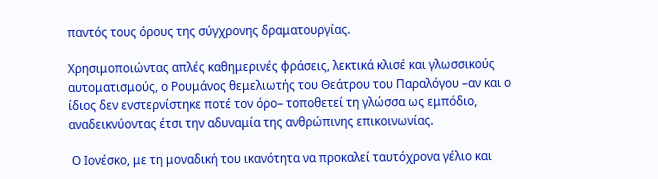παντός τους όρους της σύγχρονης δραματουργίας.

Χρησιμοποιώντας απλές καθημερινές φράσεις, λεκτικά κλισέ και γλωσσικούς αυτοματισμούς, ο Ρουμάνος θεμελιωτής του Θεάτρου του Παραλόγου –αν και ο ίδιος δεν ενστερνίστηκε ποτέ τον όρο– τοποθετεί τη γλώσσα ως εμπόδιο, αναδεικνύοντας έτσι την αδυναμία της ανθρώπινης επικοινωνίας.

 Ο Ιονέσκο, με τη μοναδική του ικανότητα να προκαλεί ταυτόχρονα γέλιο και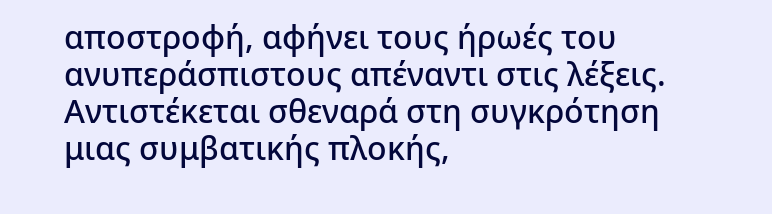αποστροφή, αφήνει τους ήρωές του ανυπεράσπιστους απέναντι στις λέξεις. Αντιστέκεται σθεναρά στη συγκρότηση μιας συμβατικής πλοκής,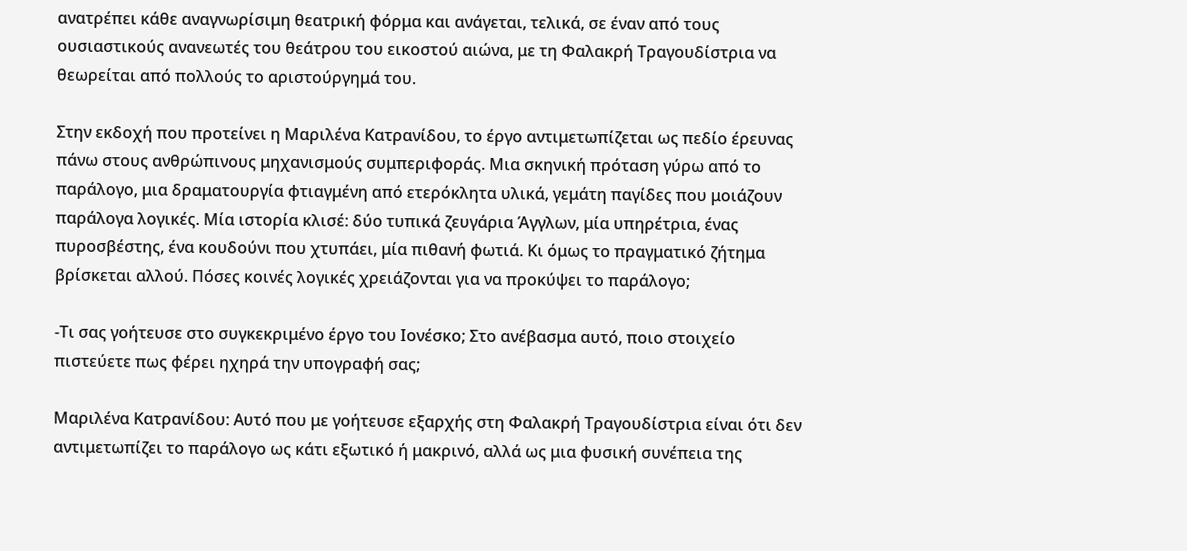ανατρέπει κάθε αναγνωρίσιμη θεατρική φόρμα και ανάγεται, τελικά, σε έναν από τους ουσιαστικούς ανανεωτές του θεάτρου του εικοστού αιώνα, με τη Φαλακρή Τραγουδίστρια να θεωρείται από πολλούς το αριστούργημά του.

Στην εκδοχή που προτείνει η Μαριλένα Κατρανίδου, το έργο αντιμετωπίζεται ως πεδίο έρευνας πάνω στους ανθρώπινους μηχανισμούς συμπεριφοράς. Μια σκηνική πρόταση γύρω από το παράλογο, μια δραματουργία φτιαγμένη από ετερόκλητα υλικά, γεμάτη παγίδες που μοιάζουν παράλογα λογικές. Μία ιστορία κλισέ: δύο τυπικά ζευγάρια Άγγλων, μία υπηρέτρια, ένας πυροσβέστης, ένα κουδούνι που χτυπάει, μία πιθανή φωτιά. Κι όμως το πραγματικό ζήτημα βρίσκεται αλλού. Πόσες κοινές λογικές χρειάζονται για να προκύψει το παράλογο;

-Τι σας γοήτευσε στο συγκεκριμένο έργο του Ιονέσκο; Στο ανέβασμα αυτό, ποιο στοιχείο πιστεύετε πως φέρει ηχηρά την υπογραφή σας;

Μαριλένα Κατρανίδου: Αυτό που με γοήτευσε εξαρχής στη Φαλακρή Τραγουδίστρια είναι ότι δεν αντιμετωπίζει το παράλογο ως κάτι εξωτικό ή μακρινό, αλλά ως μια φυσική συνέπεια της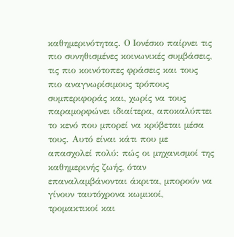καθημερινότητας. Ο Ιονέσκο παίρνει τις πιο συνηθισμένες κοινωνικές συμβάσεις, τις πιο κοινότοπες φράσεις και τους πιο αναγνωρίσιμους τρόπους συμπεριφοράς και, χωρίς να τους παραμορφώνει ιδιαίτερα, αποκαλύπτει το κενό που μπορεί να κρύβεται μέσα τους. Αυτό είναι κάτι που με απασχολεί πολύ: πώς οι μηχανισμοί της καθημερινής ζωής, όταν επαναλαμβάνονται άκριτα, μπορούν να γίνουν ταυτόχρονα κωμικοί, τρομακτικοί και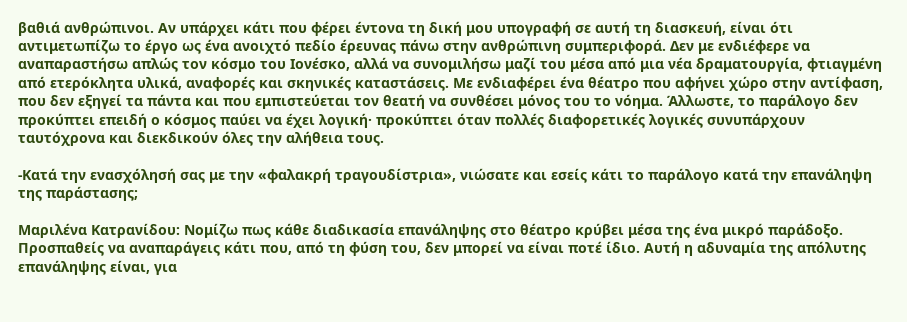βαθιά ανθρώπινοι. Αν υπάρχει κάτι που φέρει έντονα τη δική μου υπογραφή σε αυτή τη διασκευή, είναι ότι αντιμετωπίζω το έργο ως ένα ανοιχτό πεδίο έρευνας πάνω στην ανθρώπινη συμπεριφορά. Δεν με ενδιέφερε να αναπαραστήσω απλώς τον κόσμο του Ιονέσκο, αλλά να συνομιλήσω μαζί του μέσα από μια νέα δραματουργία, φτιαγμένη από ετερόκλητα υλικά, αναφορές και σκηνικές καταστάσεις. Με ενδιαφέρει ένα θέατρο που αφήνει χώρο στην αντίφαση, που δεν εξηγεί τα πάντα και που εμπιστεύεται τον θεατή να συνθέσει μόνος του το νόημα. Άλλωστε, το παράλογο δεν προκύπτει επειδή ο κόσμος παύει να έχει λογική· προκύπτει όταν πολλές διαφορετικές λογικές συνυπάρχουν ταυτόχρονα και διεκδικούν όλες την αλήθεια τους.

-Κατά την ενασχόλησή σας με την «φαλακρή τραγουδίστρια», νιώσατε και εσείς κάτι το παράλογο κατά την επανάληψη της παράστασης;

Μαριλένα Κατρανίδου: Νομίζω πως κάθε διαδικασία επανάληψης στο θέατρο κρύβει μέσα της ένα μικρό παράδοξο. Προσπαθείς να αναπαράγεις κάτι που, από τη φύση του, δεν μπορεί να είναι ποτέ ίδιο. Αυτή η αδυναμία της απόλυτης επανάληψης είναι, για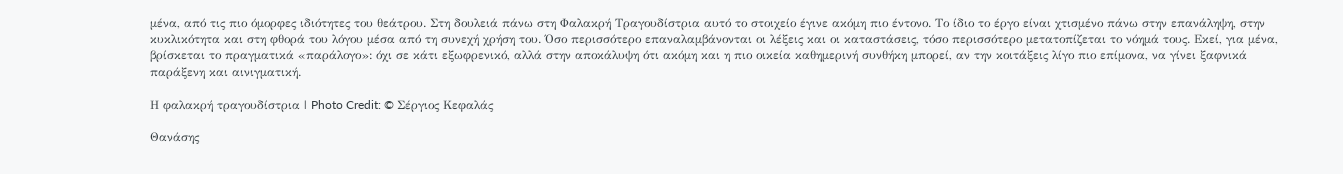μένα, από τις πιο όμορφες ιδιότητες του θεάτρου. Στη δουλειά πάνω στη Φαλακρή Τραγουδίστρια αυτό το στοιχείο έγινε ακόμη πιο έντονο. Το ίδιο το έργο είναι χτισμένο πάνω στην επανάληψη, στην κυκλικότητα και στη φθορά του λόγου μέσα από τη συνεχή χρήση του. Όσο περισσότερο επαναλαμβάνονται οι λέξεις και οι καταστάσεις, τόσο περισσότερο μετατοπίζεται το νόημά τους. Εκεί, για μένα, βρίσκεται το πραγματικά «παράλογο»: όχι σε κάτι εξωφρενικό, αλλά στην αποκάλυψη ότι ακόμη και η πιο οικεία καθημερινή συνθήκη μπορεί, αν την κοιτάξεις λίγο πιο επίμονα, να γίνει ξαφνικά παράξενη και αινιγματική.

Η φαλακρή τραγουδίστρια | Photo Credit: © Σέργιος Κεφαλάς

Θανάσης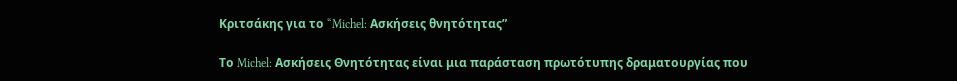Κριτσάκης για το “Michel: Ασκήσεις θνητότητας”

Το Michel: Ασκήσεις Θνητότητας είναι μια παράσταση πρωτότυπης δραματουργίας που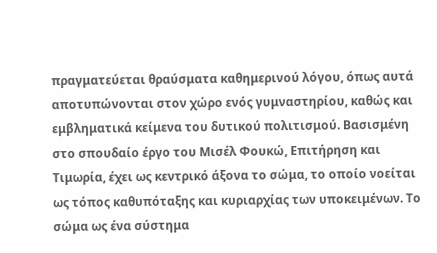πραγματεύεται θραύσματα καθημερινού λόγου, όπως αυτά αποτυπώνονται στον χώρο ενός γυμναστηρίου, καθώς και εμβληματικά κείμενα του δυτικού πολιτισμού. Βασισμένη στο σπουδαίο έργο του Μισέλ Φουκώ, Επιτήρηση και Τιμωρία, έχει ως κεντρικό άξονα το σώμα, το οποίο νοείται ως τόπος καθυπόταξης και κυριαρχίας των υποκειμένων. Το σώμα ως ένα σύστημα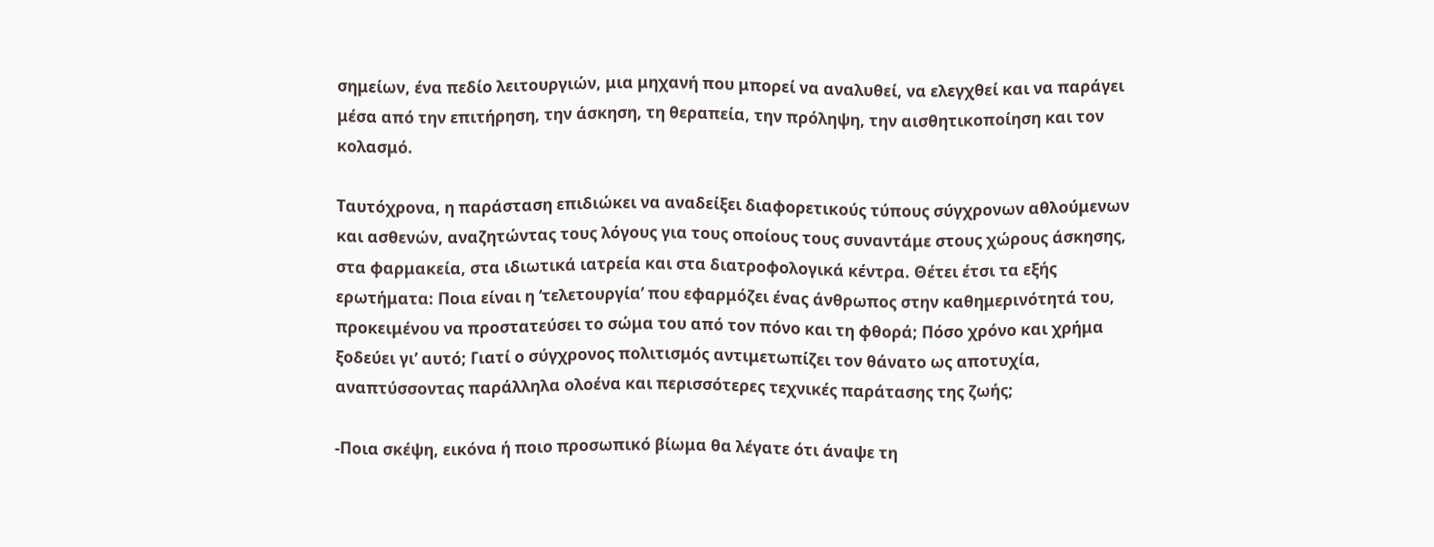σημείων, ένα πεδίο λειτουργιών, μια μηχανή που μπορεί να αναλυθεί, να ελεγχθεί και να παράγει μέσα από την επιτήρηση, την άσκηση, τη θεραπεία, την πρόληψη, την αισθητικοποίηση και τον κολασμό.

Ταυτόχρονα, η παράσταση επιδιώκει να αναδείξει διαφορετικούς τύπους σύγχρονων αθλούμενων και ασθενών, αναζητώντας τους λόγους για τους οποίους τους συναντάμε στους χώρους άσκησης, στα φαρμακεία, στα ιδιωτικά ιατρεία και στα διατροφολογικά κέντρα. Θέτει έτσι τα εξής ερωτήματα: Ποια είναι η ‘τελετουργία’ που εφαρμόζει ένας άνθρωπος στην καθημερινότητά του, προκειμένου να προστατεύσει το σώμα του από τον πόνο και τη φθορά; Πόσο χρόνο και χρήμα ξοδεύει γι’ αυτό; Γιατί ο σύγχρονος πολιτισμός αντιμετωπίζει τον θάνατο ως αποτυχία, αναπτύσσοντας παράλληλα ολοένα και περισσότερες τεχνικές παράτασης της ζωής;

-Ποια σκέψη, εικόνα ή ποιο προσωπικό βίωμα θα λέγατε ότι άναψε τη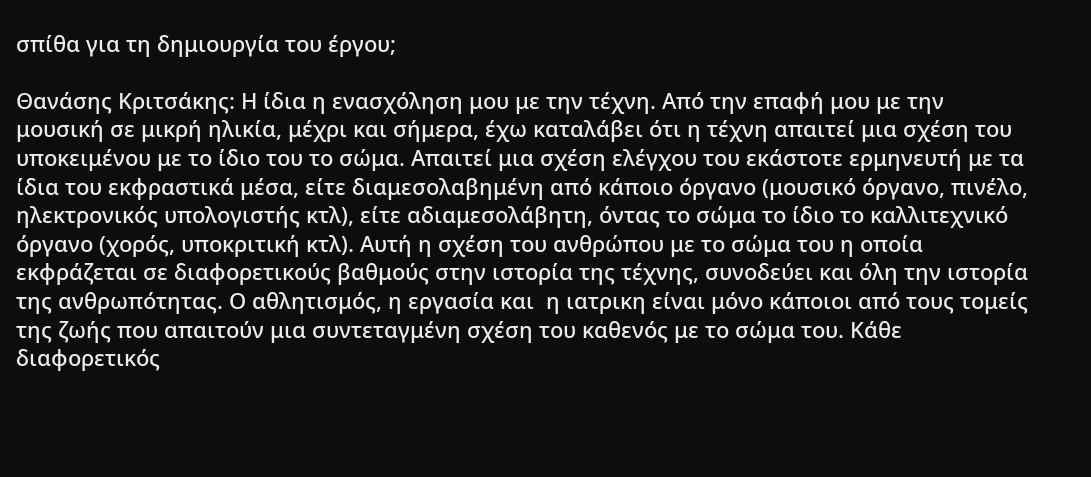σπίθα για τη δημιουργία του έργου;

Θανάσης Κριτσάκης: Η ίδια η ενασχόληση μου με την τέχνη. Από την επαφή μου με την μουσική σε μικρή ηλικία, μέχρι και σήμερα, έχω καταλάβει ότι η τέχνη απαιτεί μια σχέση του υποκειμένου με το ίδιο του το σώμα. Απαιτεί μια σχέση ελέγχου του εκάστοτε ερμηνευτή με τα ίδια του εκφραστικά μέσα, είτε διαμεσολαβημένη από κάποιο όργανο (μουσικό όργανο, πινέλο, ηλεκτρονικός υπολογιστής κτλ), είτε αδιαμεσολάβητη, όντας το σώμα το ίδιο το καλλιτεχνικό όργανο (χορός, υποκριτική κτλ). Αυτή η σχέση του ανθρώπου με το σώμα του η οποία εκφράζεται σε διαφορετικούς βαθμούς στην ιστορία της τέχνης, συνοδεύει και όλη την ιστορία της ανθρωπότητας. Ο αθλητισμός, η εργασία και  η ιατρικη είναι μόνο κάποιοι από τους τομείς της ζωής που απαιτούν μια συντεταγμένη σχέση του καθενός με το σώμα του. Κάθε διαφορετικός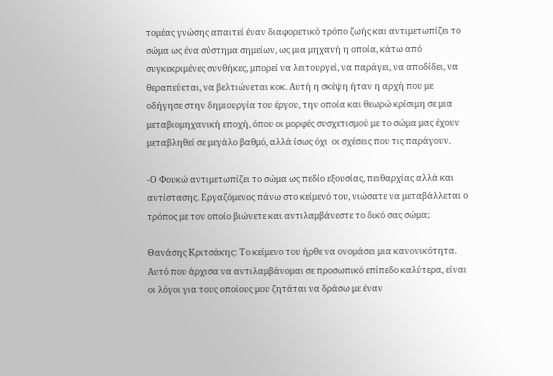τομέας γνώσης απαιτεί έναν διαφορετικό τρόπο ζωής και αντιμετωπίζει το σώμα ως ένα σύστημα σημείων, ως μια μηχανή η οποία, κάτω από συγκεκριμένες συνθήκες, μπορεί να λειτουργεί, να παράγει, να αποδίδει, να θεραπεύεται, να βελτιώνεται κοκ. Αυτή η σκέψη ήταν η αρχή που με  οδήγησε στην δημιουργία του έργου, την οποία και θεωρώ κρίσιμη σε μια μεταβιομηχανική εποχή, όπου οι μορφές συσχετισμού με το σώμα μας έχουν μεταβληθεί σε μεγάλο βαθμό, αλλά ίσως όχι  οι σχέσεις που τις παράγουν.

-Ο Φουκώ αντιμετωπίζει το σώμα ως πεδίο εξουσίας, πειθαρχίας αλλά και αντίστασης. Εργαζόμενος πάνω στο κείμενό του, νιώσατε να μεταβάλλεται ο τρόπος με τον οποίο βιώνετε και αντιλαμβάνεστε το δικό σας σώμα;

Θανάσης Κριτσάκης: Το κείμενο του ήρθε να ονομάσει μια κανονικότητα. Αυτό που άρχισα να αντιλαμβάνομαι σε προσωπικό επίπεδο καλύτερα, είναι οι λόγοι για τους οποίους μου ζητάται να δράσω με έναν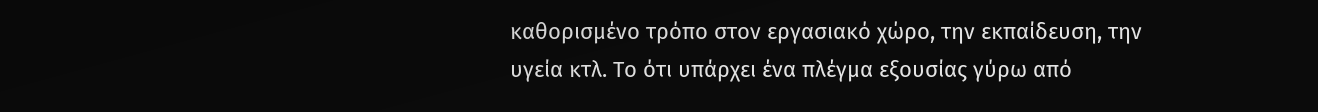καθορισμένο τρόπο στον εργασιακό χώρο, την εκπαίδευση, την υγεία κτλ. Το ότι υπάρχει ένα πλέγμα εξουσίας γύρω από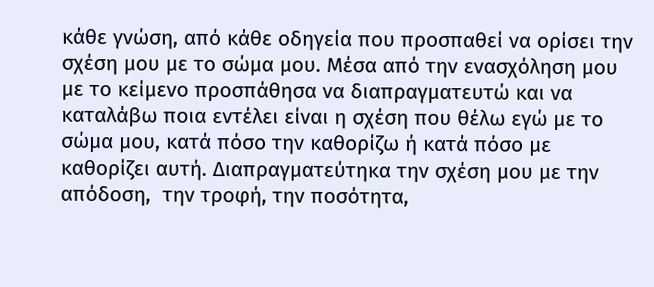κάθε γνώση, από κάθε οδηγεία που προσπαθεί να ορίσει την σχέση μου με το σώμα μου. Μέσα από την ενασχόληση μου με το κείμενο προσπάθησα να διαπραγματευτώ και να καταλάβω ποια εντέλει είναι η σχέση που θέλω εγώ με το σώμα μου, κατά πόσο την καθορίζω ή κατά πόσο με καθορίζει αυτή. Διαπραγματεύτηκα την σχέση μου με την απόδοση,  την τροφή, την ποσότητα,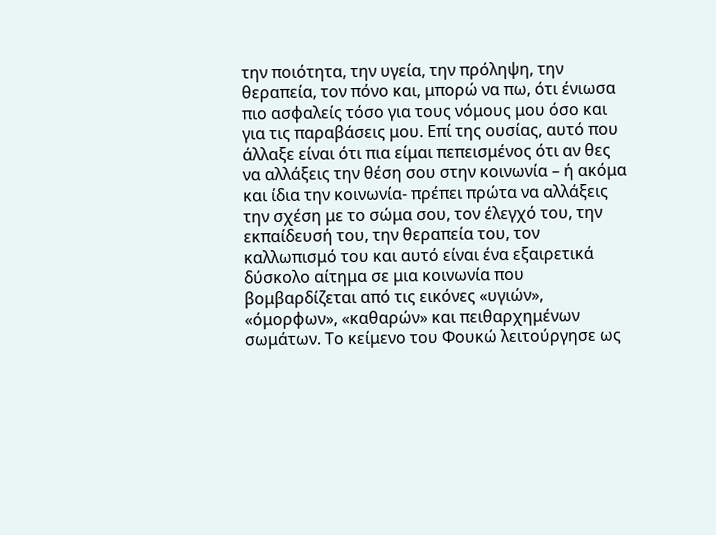την ποιότητα, την υγεία, την πρόληψη, την θεραπεία, τον πόνο και, μπορώ να πω, ότι ένιωσα πιο ασφαλείς τόσο για τους νόμους μου όσο και για τις παραβάσεις μου. Επί της ουσίας, αυτό που άλλαξε είναι ότι πια είμαι πεπεισμένος ότι αν θες να αλλάξεις την θέση σου στην κοινωνία – ή ακόμα και ίδια την κοινωνία- πρέπει πρώτα να αλλάξεις την σχέση με το σώμα σου, τον έλεγχό του, την εκπαίδευσή του, την θεραπεία του, τον καλλωπισμό του και αυτό είναι ένα εξαιρετικά δύσκολο αίτημα σε μια κοινωνία που βομβαρδίζεται από τις εικόνες «υγιών», «όμορφων», «καθαρών» και πειθαρχημένων σωμάτων. Το κείμενο του Φουκώ λειτούργησε ως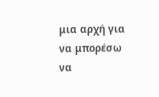μια αρχή για να μπορέσω να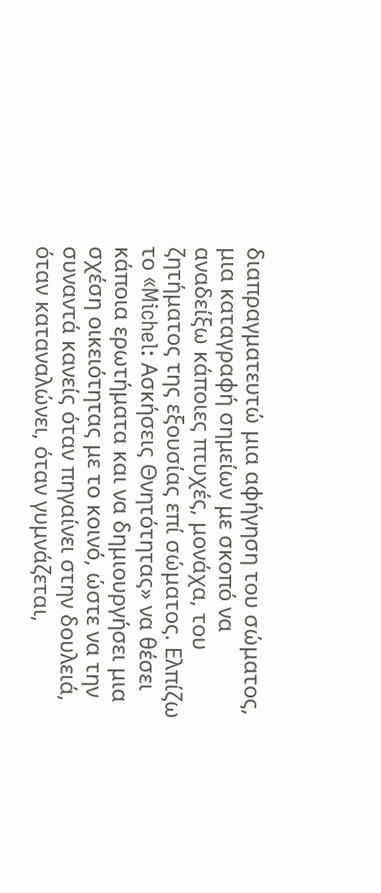διαπραγματευτώ μια αφήγηση του σώματος, μια καταγραφή σημείων με σκοπό να αναδείξω κάποιες πτυχές, μονάχα, του ζητήματος της εξουσίας επί σώματος. Ελπίζω το «Michel: Ασκήσεις Θνητότητας» να θέσει κάποια ερωτήματα και να δημιουργήσει μια σχέση οικειότητας με το κοινό, ώστε να την συναντά κανείς όταν πηγαίνει στην δουλειά, όταν καταναλώνει, όταν γυμνάζεται,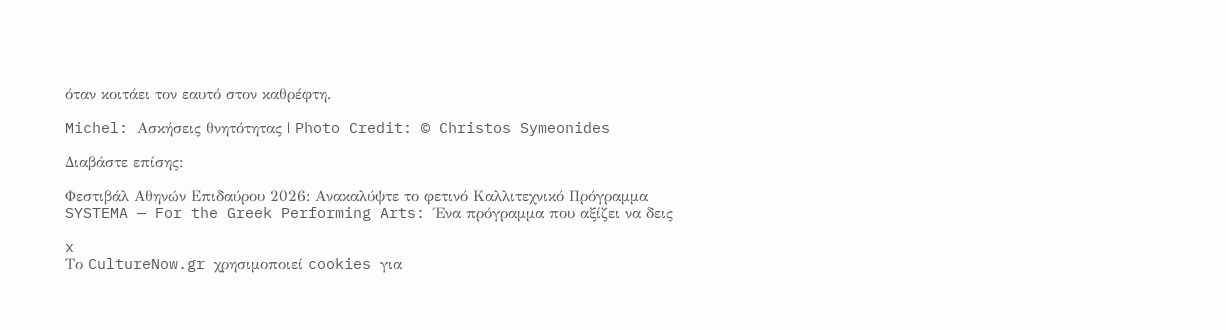όταν κοιτάει τον εαυτό στον καθρέφτη.

Michel: Ασκήσεις θνητότητας | Photo Credit: © Christos Symeonides

Διαβάστε επίσης:

Φεστιβάλ Αθηνών Επιδαύρου 2026: Ανακαλύψτε το φετινό Καλλιτεχνικό Πρόγραμμα
SYSTEMA — For the Greek Performing Arts: Ένα πρόγραμμα που αξίζει να δεις

x
Το CultureNow.gr χρησιμοποιεί cookies για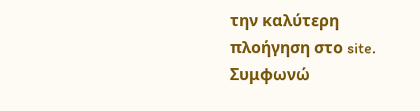την καλύτερη πλοήγηση στο site. Συμφωνώ